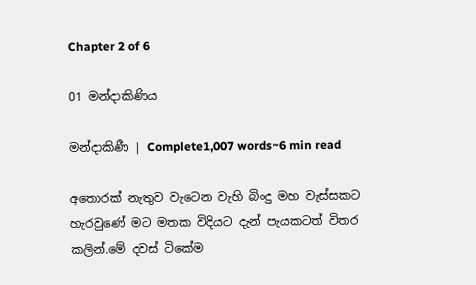Chapter 2 of 6

01 මන්දාකිණිය

මන්දාකිණී | Complete1,007 words~6 min read

අතොරක් නැතුව වැටෙන වැහි බිංදු මහ වැස්සකට හැරවුණේ මට මතක විදියට දැන් පැයකටත් විතර කලින්.මේ දවස් ටිකේම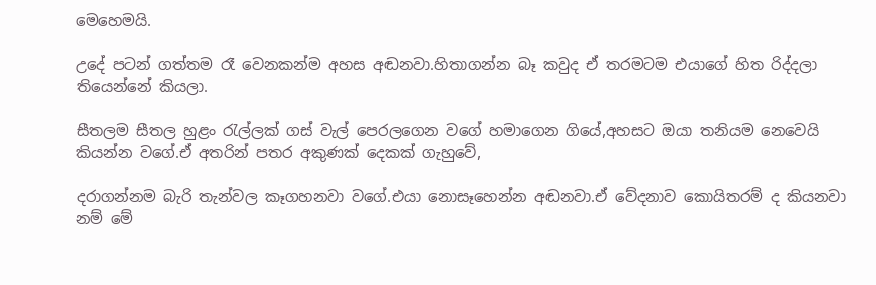මෙහෙමයි.

උදේ පටන් ගත්තම රෑ වෙනකන්ම අහස අඬනවා.හිතාගන්න බෑ කවුද ඒ තරමටම එයාගේ හිත රිද්දලා තියෙන්නේ කියලා.

සීතලම සීතල හුළං රැල්ලක් ගස් වැල් පෙරලගෙන වගේ හමාගෙන ගියේ,අහසට ඔයා තනියම නෙවෙයි කියන්න වගේ.ඒ අතරින් පතර අකුණක් දෙකක් ගැහුවේ,

දරාගන්නම බැරි තැන්වල කෑගහනවා වගේ.එයා නොසෑහෙන්න අඬනවා.ඒ වේදනාව කොයිතරම් ද කියනවා නම් මේ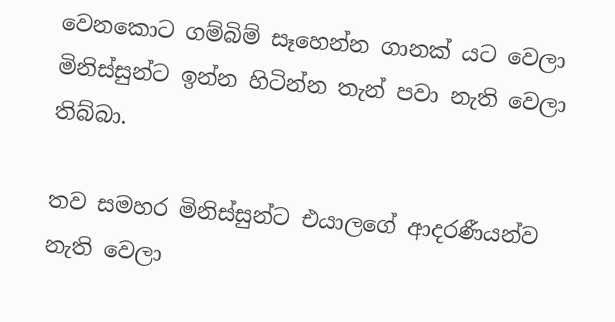වෙනකොට ගම්බිම් සෑහෙන්න ගානක් යට වෙලා මිනිස්සුන්ට ඉන්න හිටින්න තැන් පවා නැති වෙලා තිබ්බා.

තව සමහර මිනිස්සුන්ට එයාලගේ ආදරණීයන්ව නැති වෙලා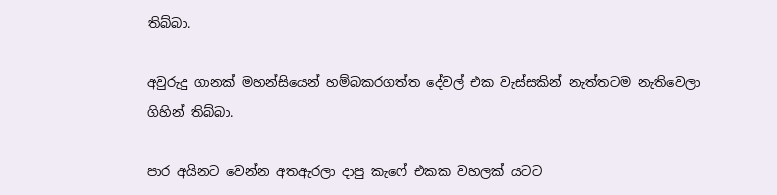තිබ්බා.

අවුරුදු ගානක් මහන්සියෙන් හම්බකරගත්ත දේවල් එක වැස්සකින් නැත්තටම නැතිවෙලා ගිහින් තිබ්බා.

පාර අයිනට වෙන්න අතඇරලා දාපු කැෆේ එකක වහලක් යටට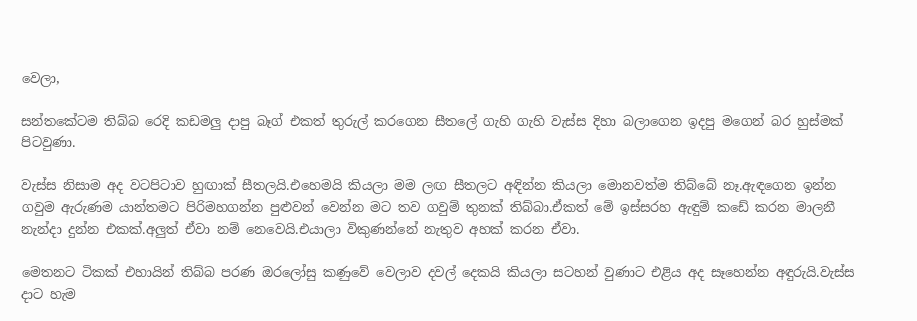වෙලා,

සන්තකේටම තිබ්බ රෙදි කඩමලු දාපු බෑග් එකත් තුරුල් කරගෙන සීතලේ ගැහි ගැහි වැස්ස දිහා බලාගෙන ඉදපු මගෙන් බර හුස්මක් පිටවුණා.

වැස්ස නිසාම අද වටපිටාව හුඟාක් සීතලයි.එහෙමයි කියලා මම ලඟ සීතලට අඳින්න කියලා මොනවත්ම තිබ්බේ නෑ.ඇඳගෙන ඉන්න ගවුම ඇරුණම යාන්තමට පිරිමහගන්න පුළුවන් වෙන්න මට තව ගවුම් තුනක් තිබ්බා.ඒකත් මේ ඉස්සරහ ඇඳුම් කඩේ කරන මාලනී නැන්දා දුන්න එකක්.අලුත් ඒවා නම් නෙවෙයි.එයාලා විකුණන්නේ නැතුව අහක් කරන ඒවා.

මෙතනට ටිකක් එහායින් තිබ්බ පරණ ඔරලෝසු කණුවේ වෙලාව දවල් දෙකයි කියලා සටහන් වුණාට එළිය අද සෑහෙන්න අඳුරුයි.වැස්ස දාට හැම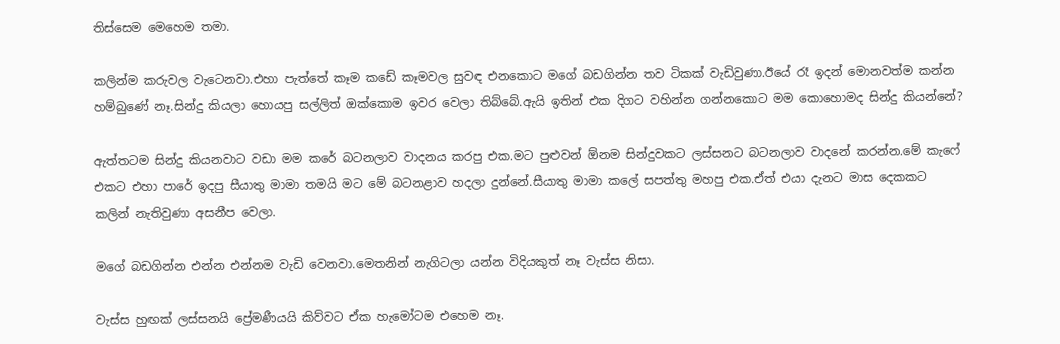තිස්සෙම මෙහෙම තමා.

කලින්ම කරුවල වැටෙනවා.එහා පැත්තේ කෑම කඩේ කෑමවල සුවඳ එනකොට මගේ බඩගින්න තව ටිකක් වැඩිවුණා.ඊයේ රෑ ඉදන් මොනවත්ම කන්න හම්බුණේ නෑ.සින්දු කියලා හොයපු සල්ලිත් ඔක්කොම ඉවර වෙලා තිබ්බේ.ඇයි ඉතින් එක දිගට වහින්න ගන්නකොට මම කොහොමද සින්දු කියන්නේ?

ඇත්තටම සින්දු කියනවාට වඩා මම කරේ බටනලාව වාදනය කරපු එක.මට පුළුවන් ඕනම සින්දුවකට ලස්සනට බටනලාව වාදනේ කරන්න.මේ කැෆේ එකට එහා පාරේ ඉදපු සීයාතු මාමා තමයි මට මේ බටනළාව හදලා දුන්නේ.සීයාතු මාමා කලේ සපත්තු මහපු එක.ඒත් එයා දැනට මාස දෙකකට කලින් නැතිවුණා අසනීප වෙලා.

මගේ බඩගින්න එන්න එන්නම වැඩි වෙනවා.මෙතනින් නැගිටලා යන්න විදියකුත් නෑ වැස්ස නිසා.

වැස්ස හුඟක් ලස්සනයි ප්‍රේමණීයයි කිව්වට ඒක හැමෝටම එහෙම නෑ.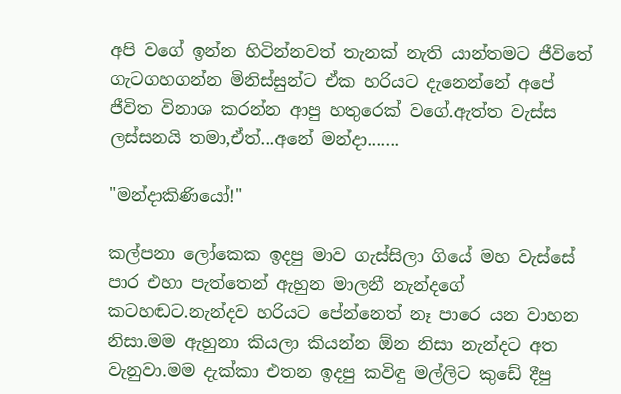අපි වගේ ඉන්න හිටින්නවත් තැනක් නැති යාන්තමට ජීවිතේ ගැටගහගන්න මිනිස්සුන්ට ඒක හරියට දැනෙන්නේ අපේ ජීවිත විනාශ කරන්න ආපු හතුරෙක් වගේ.ඇත්ත වැස්ස ලස්සනයි තමා,ඒත්...අනේ මන්දා.......

"මන්දාකිණියෝ!"

කල්පනා ලෝකෙක ඉදපු මාව ගැස්සිලා ගියේ මහ වැස්සේ පාර එහා පැත්තෙන් ඇහුන මාලනී නැන්දගේ කටහඬට.නැන්දව හරියට පේන්නෙත් නෑ පාරෙ යන වාහන නිසා.මම ඇහුනා කියලා කියන්න ඕන නිසා නැන්දට අත වැනුවා.මම දැක්කා එතන ඉදපු කවිඳු මල්ලිට කුඩේ දීපු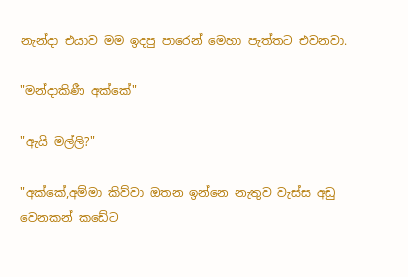නැන්දා එයාව මම ඉදපු පාරෙන් මෙහා පැත්තට එවනවා.

"මන්දාකිණී අක්කේ"

"ඇයි මල්ලි?"

"අක්කේ,අම්මා කිව්වා ඔතන ඉන්නෙ නැතුව වැස්ස අඩු වෙනකන් කඩේට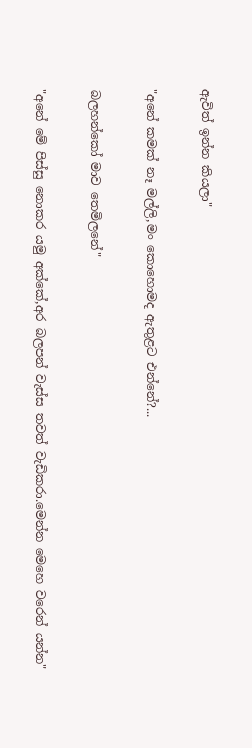ඇවිත් ඉන්න කියලා"

"අනේ කමක් නෑ මල්ලි,මං කොහොමද ඇතුළට එන්නේ?...

බලහන්කෝ මාව තෙමිලනේ"

"අනේ මේ පිස්සු නොකර යමු අක්කේ,අර බලපන් වැස්ස තවත් වැඩිකරා.මෙන්න මෙහෙ වරෙන් යන්න"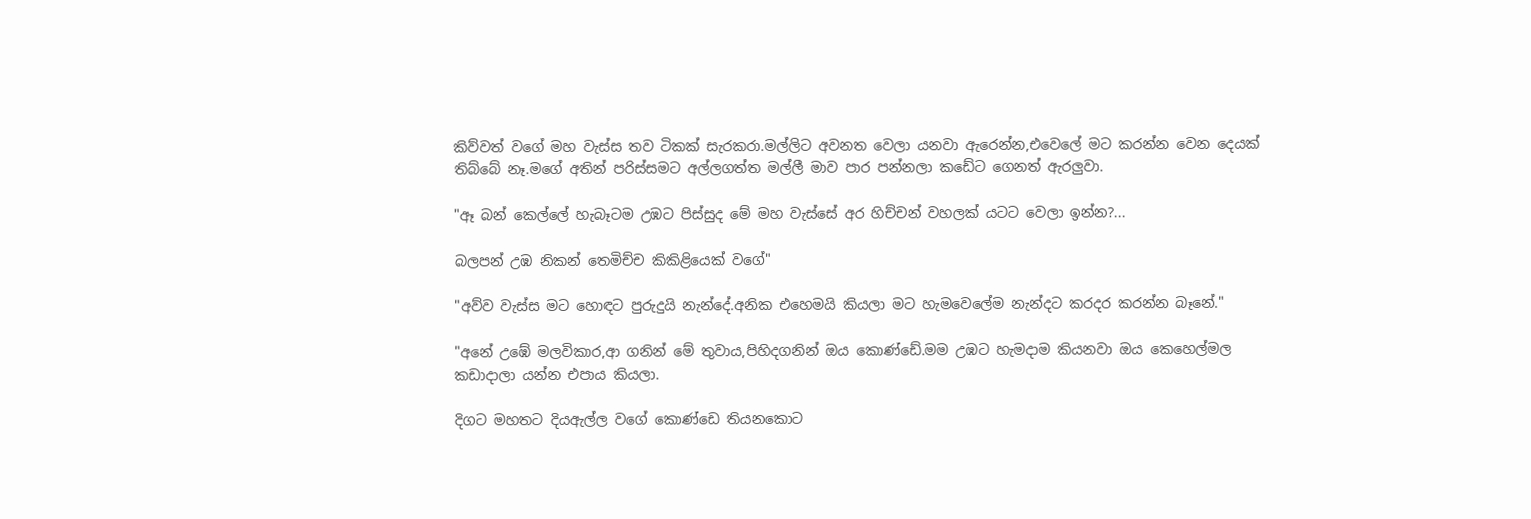කිව්වත් වගේ මහ වැස්ස තව ටිකක් සැරකරා.මල්ලිට අවනත වෙලා යනවා ඇරෙන්න,එවෙලේ මට කරන්න වෙන දෙයක් තිබ්බේ නෑ.මගේ අතින් පරිස්සමට අල්ලගත්ත මල්ලී මාව පාර පන්නලා කඩේට ගෙනත් ඇරලුවා.

"ඈ බන් කෙල්ලේ හැබෑටම උඹට පිස්සුද මේ මහ වැස්සේ අර හිච්චන් වහලක් යටට වෙලා ඉන්න?...

බලපන් උඹ නිකන් තෙමිච්ච කිකිළියෙක් වගේ"

"අව්ව වැස්ස මට හොඳට පුරුදුයි නැන්දේ.අනික එහෙමයි කියලා මට හැමවෙලේම නැන්දට කරදර කරන්න බෑනේ."

"අනේ උඹේ මලවිකාර,ආ ගනින් මේ තුවාය,පිහිදගනින් ඔය කොණ්ඩේ.මම උඹට හැමදාම කියනවා ඔය කෙහෙල්මල කඩාදාලා යන්න එපාය කියලා.

දිගට මහතට දියඇල්ල වගේ කොණ්ඩෙ තියනකොට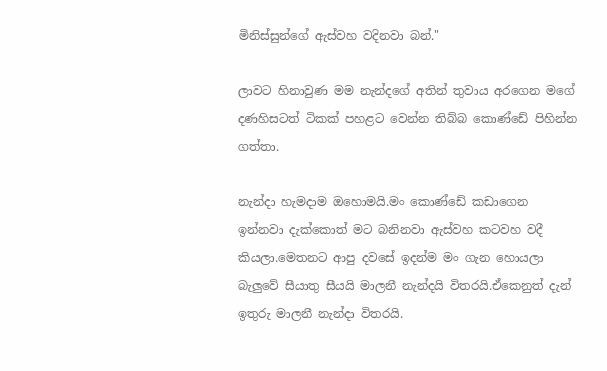මිනිස්සුන්ගේ ඇස්වහ වදිනවා බන්."

ලාවට හිනාවුණ මම නැන්දගේ අතින් තුවාය අරගෙන මගේ දණහිසටත් ටිකක් පහළට වෙන්න තිබ්බ කොණ්ඩේ පිහින්න ගත්තා.

නැන්දා හැමදාම ඔහොමයි.මං කොණ්ඩේ කඩාගෙන ඉන්නවා දැක්කොත් මට බනිනවා ඇස්වහ කටවහ වදී කියලා.මෙතනට ආපු දවසේ ඉදන්ම මං ගැන හොයලා බැලුවේ සීයාතු සීයයි මාලනී නැන්දයි විතරයි.ඒකෙනුත් දැන් ඉතුරු මාලනී නැන්දා විතරයි.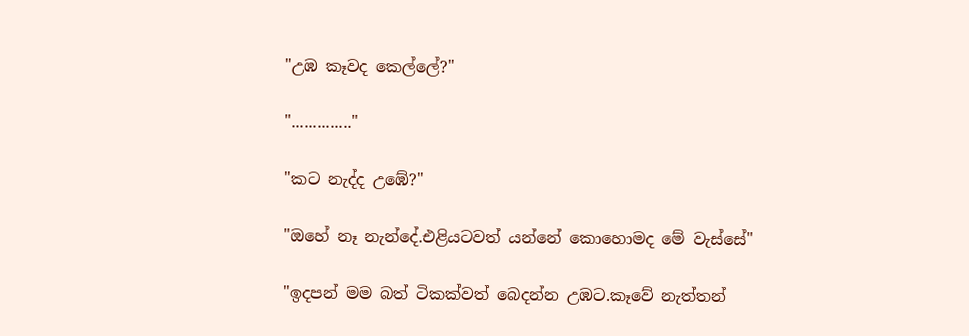"උඹ කෑවද කෙල්ලේ?"

".............."

"කට නැද්ද උඹේ?"

"ඔහේ නෑ නැන්දේ.එළියටවත් යන්නේ කොහොමද මේ වැස්සේ"

"ඉදපන් මම බත් ටිකක්වත් බෙදන්න උඹට.කෑවේ නැත්තන්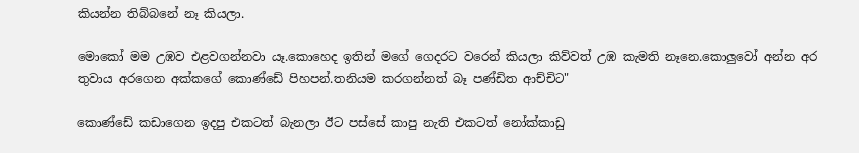කියන්න තිබ්බනේ නෑ කියලා.

මොකෝ මම උඹව එළවගන්නවා යෑ.කොහෙද ඉතින් මගේ ගෙදරට වරෙන් කියලා කිව්වත් උඹ කැමති නෑනෙ.කොලුවෝ අන්න අර තුවාය අරගෙන අක්කගේ කොණ්ඩේ පිහපන්.තනියම කරගන්නත් බෑ පණ්ඩිත ආච්චිට"

කොණ්ඩේ කඩාගෙන ඉදපු එකටත් බැනලා ඊට පස්සේ කාපු නැති එකටත් නෝක්කාඩු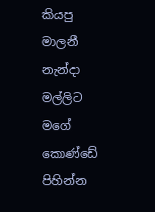කියපු මාලනී නැන්දා මල්ලිට මගේ කොණ්ඩේ පිහින්න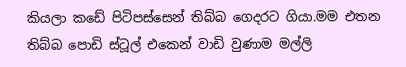කියලා කඩේ පිටිපස්සෙන් තිබ්බ ගෙදරට ගියා.මම එතන තිබ්බ පොඩි ස්ටූල් එකෙන් වාඩි වුණාම මල්ලි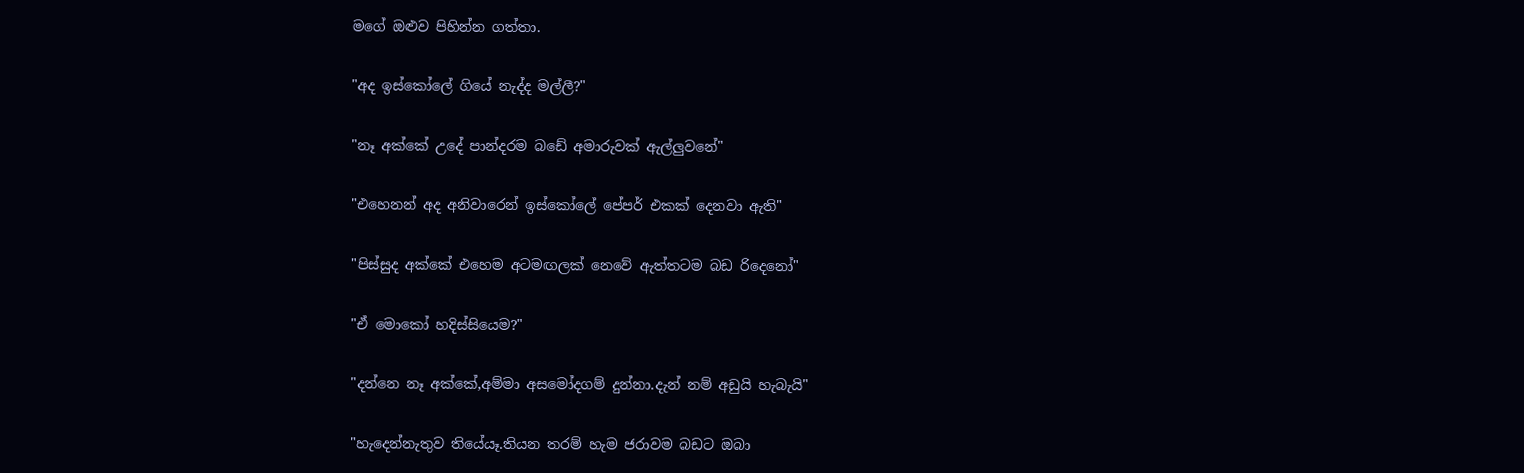මගේ ඔළුව පිහින්න ගත්තා.

"අද ඉස්කෝලේ ගියේ නැද්ද මල්ලී?"

"නෑ අක්කේ උදේ පාන්දරම බඩේ අමාරුවක් ඇල්ලුවනේ"

"එහෙනන් අද අනිවාරෙන් ඉස්කෝලේ පේපර් එකක් දෙනවා ඇති"

"පිස්සුද අක්කේ එහෙම අටමඟලක් නෙවේ ඇත්තටම බඩ රිදෙනෝ"

"ඒ මොකෝ හදිස්සියෙම?"

"දන්නෙ නෑ අක්කේ,අම්මා අසමෝදගම් දුන්නා.දැන් නම් අඩුයි හැබැයි"

"හැදෙන්නැතුව තියේයෑ.තියන තරම් හැම ජරාවම බඩට ඔබා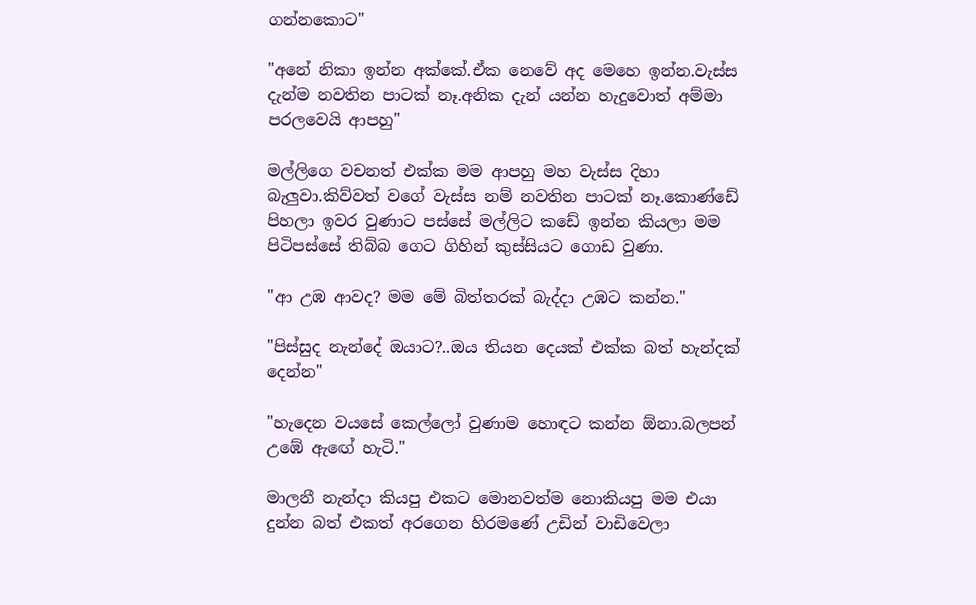ගන්නකොට"

"අනේ නිකා ඉන්න අක්කේ.ඒක නෙවේ අද මෙහෙ ඉන්න.වැස්ස දැන්ම නවතින පාටක් නෑ.අනික දැන් යන්න හැදුවොත් අම්මා පරලවෙයි ආපහු"

මල්ලිගෙ වචනත් එක්ක මම ආපහු මහ වැස්ස දිහා බැලුවා.කිව්වත් වගේ වැස්ස නම් නවතින පාටක් නෑ.කොණ්ඩේ පිහලා ඉවර වුණාට පස්සේ මල්ලිට කඩේ ඉන්න කියලා මම පිටිපස්සේ තිබ්බ ගෙට ගිහින් කුස්සියට ගොඩ වුණා.

"ආ උඹ ආවද? මම මේ බිත්තරක් බැද්දා උඹට කන්න."

"පිස්සුද නැන්දේ ඔයාට?..ඔය තියන දෙයක් එක්ක බත් හැන්දක් දෙන්න"

"හැදෙන වයසේ කෙල්ලෝ වුණාම හොඳට කන්න ඕනා.බලපන් උඹේ ඇඟේ හැටි."

මාලනී නැන්දා කියපු එකට මොනවත්ම නොකියපු මම එයා දුන්න බත් එකත් අරගෙන හිරමණේ උඩින් වාඩිවෙලා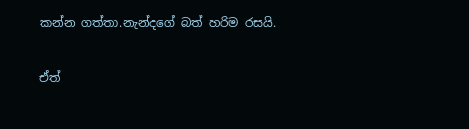කන්න ගත්තා.නැන්දගේ බත් හරිම රසයි.

ඒත්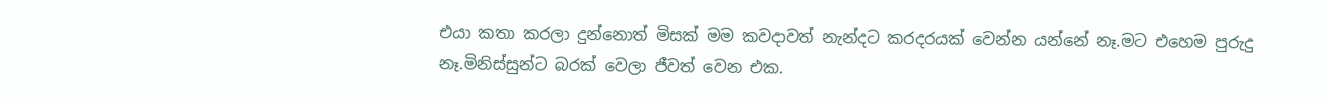එයා කතා කරලා දුන්නොත් මිසක් මම කවදාවත් නැන්දට කරදරයක් වෙන්න යන්නේ නෑ.මට එහෙම පුරුදු නෑ.මිනිස්සුන්ට බරක් වෙලා ජීවත් වෙන එක.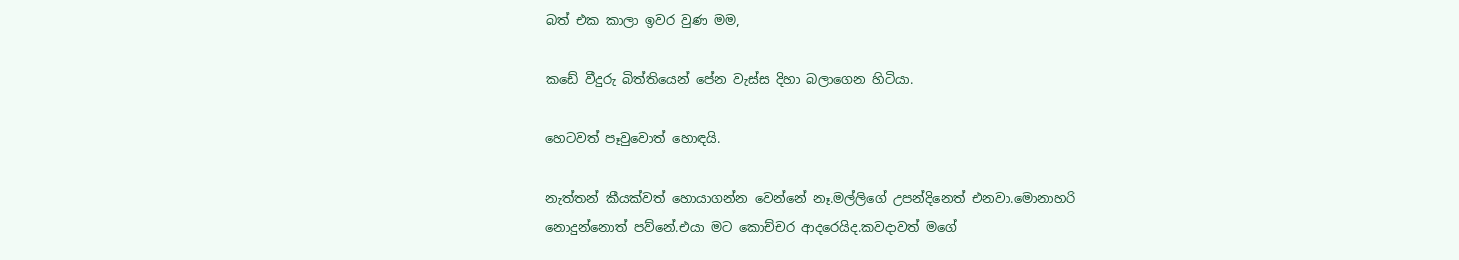බත් එක කාලා ඉවර වුණ මම,

කඩේ වීදුරු බිත්තියෙන් පේන වැස්ස දිහා බලාගෙන හිටියා.

හෙටවත් පෑවුවොත් හොඳයි.

නැත්තන් කීයක්වත් හොයාගන්න වෙන්නේ නෑ.මල්ලිගේ උපන්දිනෙත් එනවා.මොනාහරි නොදුන්නොත් පව්නේ.එයා මට කොච්චර ආදරෙයිද.කවදාවත් මගේ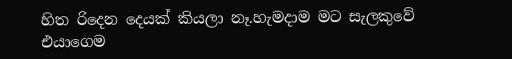හිත රිදෙන දෙයක් කියලා නෑ.හැමදාම මට සැලකුවේ එයාගෙම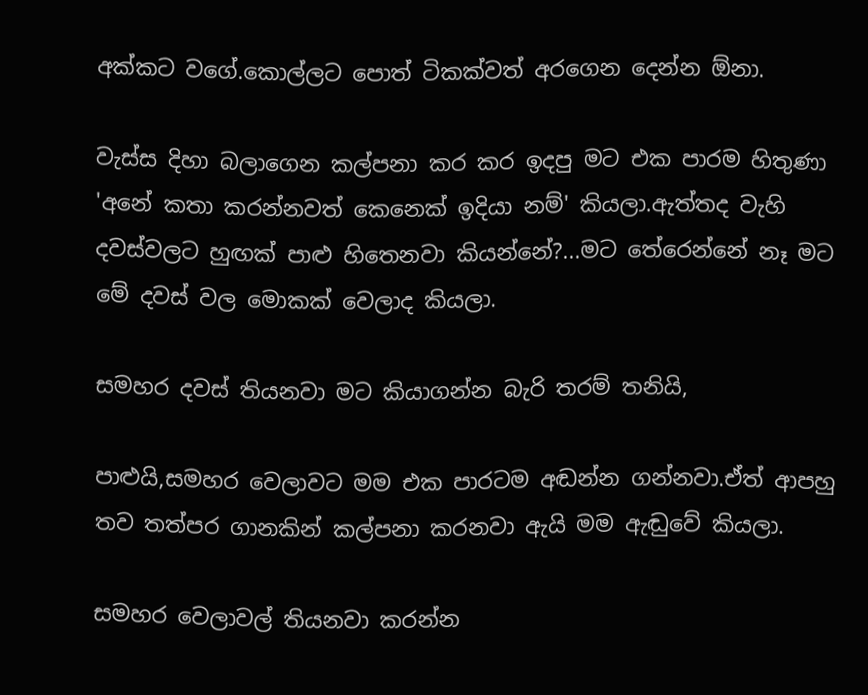අක්කට වගේ.කොල්ලට පොත් ටිකක්වත් අරගෙන දෙන්න ඕනා.

වැස්ස දිහා බලාගෙන කල්පනා කර කර ඉදපු මට එක පාරම හිතුණා 'අනේ කතා කරන්නවත් කෙනෙක් ඉදියා නම්' කියලා.ඇත්තද වැහි දවස්වලට හුඟක් පාළු හිතෙනවා කියන්නේ?...මට තේරෙන්නේ නෑ මට මේ දවස් වල මොකක් වෙලාද කියලා.

සමහර දවස් තියනවා මට කියාගන්න බැරි තරම් තනියි,

පාළුයි,සමහර වෙලාවට මම එක පාරටම අඬන්න ගන්නවා.ඒත් ආපහු තව තත්පර ගානකින් කල්පනා කරනවා ඇයි මම ඇඬුවේ කියලා.

සමහර වෙලාවල් තියනවා කරන්න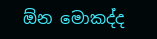ඕන මොකද්ද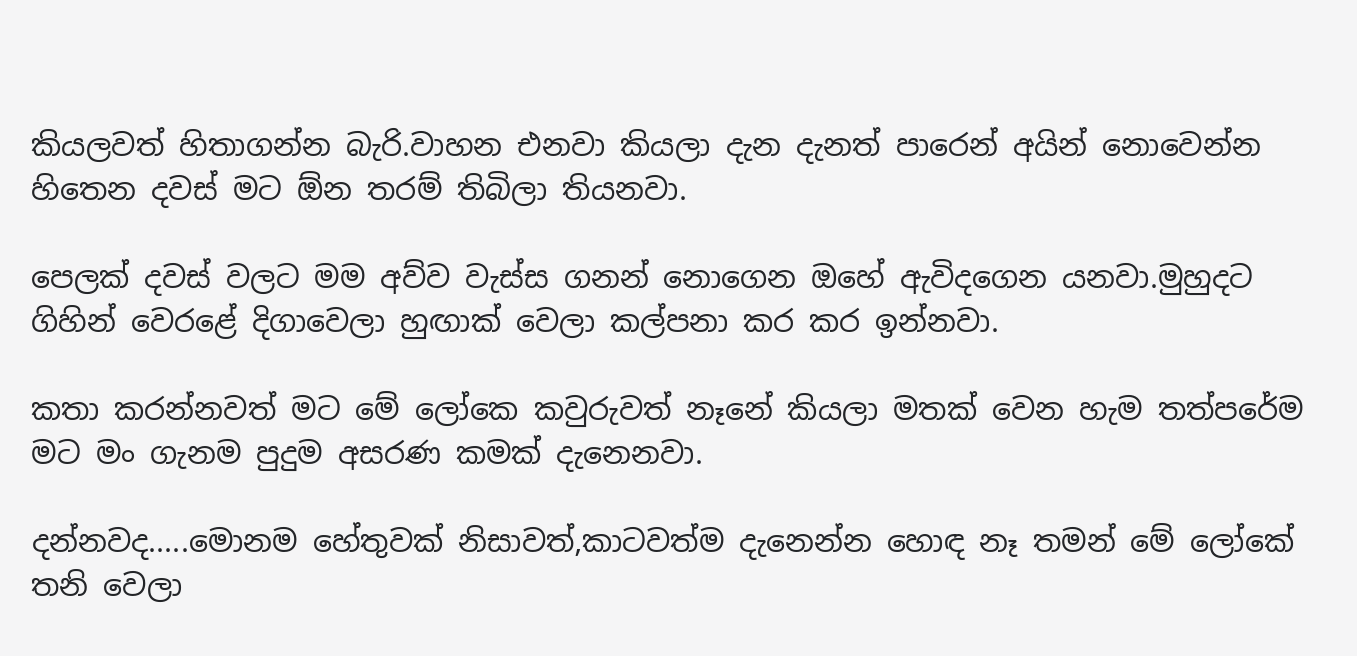කියලවත් හිතාගන්න බැරි.වාහන එනවා කියලා දැන දැනත් පාරෙන් අයින් නොවෙන්න හිතෙන දවස් මට ඕන තරම් තිබිලා තියනවා.

පෙලක් දවස් වලට මම අව්ව වැස්ස ගනන් නොගෙන ඔහේ ඇවිදගෙන යනවා.මුහුදට ගිහින් වෙරළේ දිගාවෙලා හුඟාක් වෙලා කල්පනා කර කර ඉන්නවා.

කතා කරන්නවත් මට මේ ලෝකෙ කවුරුවත් නෑනේ කියලා මතක් වෙන හැම තත්පරේම මට මං ගැනම පුදුම අසරණ කමක් දැනෙනවා.

දන්නවද.....මොනම හේතුවක් නිසාවත්,කාටවත්ම දැනෙන්න හොඳ නෑ තමන් මේ ලෝකේ තනි වෙලා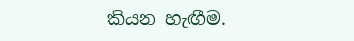කියන හැඟීම.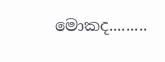මොකද.........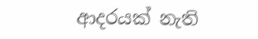ආදරයක් නැති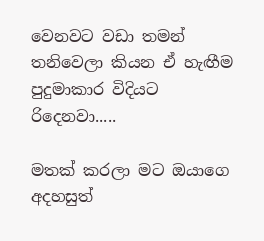වෙනවට වඩා තමන් තනිවෙලා කියන ඒ හැඟීම පුදුමාකාර විදියට රිදෙනවා.....

මතක් කරලා මට ඔයාගෙ අදහසුත්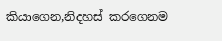කියාගෙන,නිදහස් කරගෙනම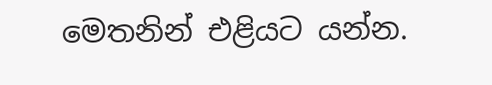මෙතනින් එළියට යන්න.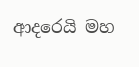ආදරෙයි මහ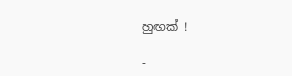හුඟක් !

-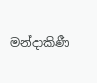මන්දාකිණී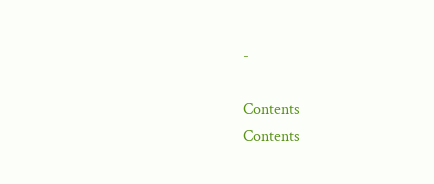-

Contents
Contents